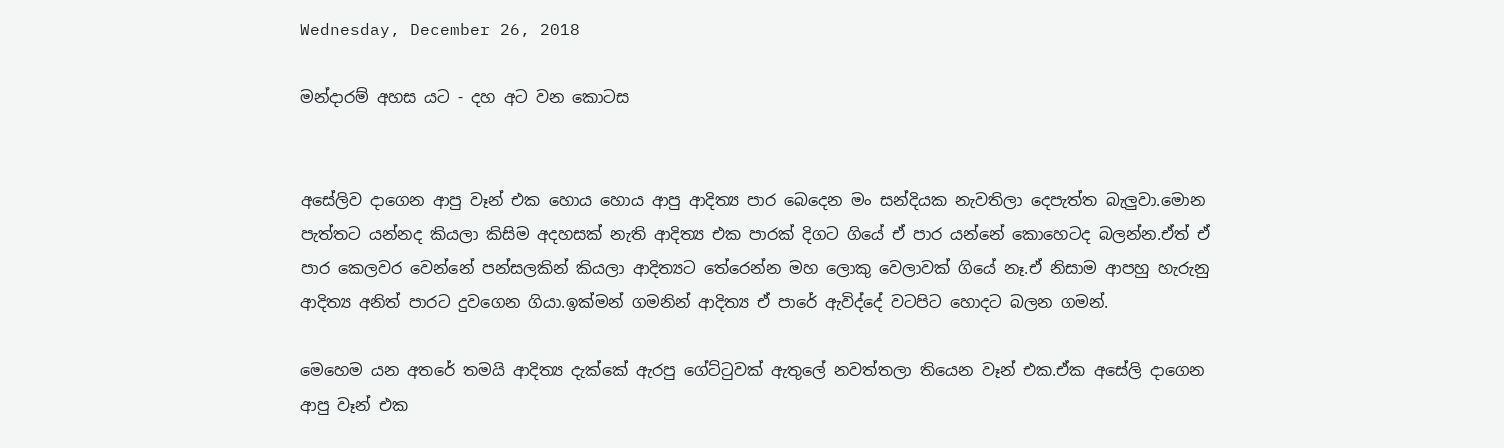Wednesday, December 26, 2018

මන්දාරම් අහස යට - දහ අට වන කොටස


අසේලිව දාගෙන ආපු වෑන් එක හොය හොය ආපු ආදිත්‍ය පාර බෙදෙන මං සන්දියක නැවතිලා දෙපැත්ත බැලුවා.මොන පැත්තට යන්නද කියලා කිසිම අදහසක් නැති ආදිත්‍ය එක පාරක් දිගට ගියේ ඒ පාර යන්නේ කොහෙටද බලන්න.ඒත් ඒ පාර කෙලවර වෙන්නේ පන්සලකින් කියලා ආදිත්‍යට තේරෙන්න මහ ලොකු වෙලාවක් ගියේ නෑ.ඒ නිසාම ආපහු හැරුනු ආදිත්‍ය අනිත් පාරට දුවගෙන ගියා.ඉක්මන් ගමනින් ආදිත්‍ය ඒ පාරේ ඇවිද්දේ වටපිට හොදට බලන ගමන්.

මෙහෙම යන අතරේ තමයි ආදිත්‍ය දැක්කේ ඇරපු ගේට්ටුවක් ඇතුලේ නවත්තලා තියෙන වෑන් එක.ඒක අසේලි දාගෙන ආපු වෑන් එක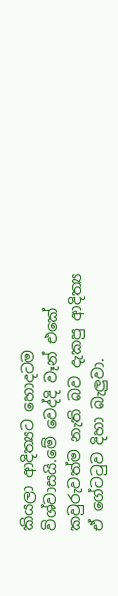කියලා ආදිත්‍යට හොදටම විශ්වාසයි.මේ වෙද්දි වෑන් එකේ කවුරුවත්ම නැති බව දැකපු ආදිත්‍ය ඒ ගේටටුව දිහා බැලුවා.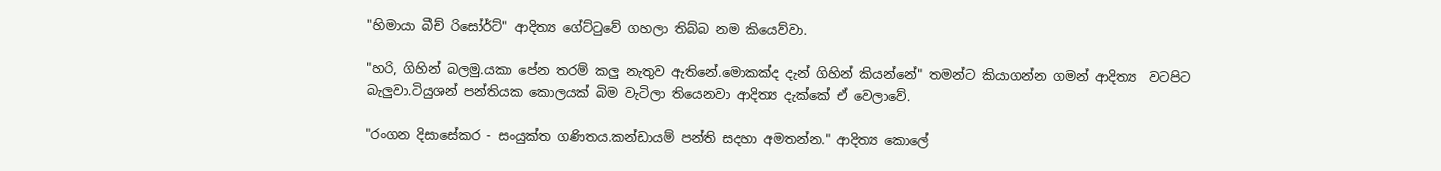"හිමායා බීච් රිසෝර්ට්" ආදිත්‍ය ගේට්ටුවේ ගහලා තිබ්බ නම කියෙව්වා.

"හරි, ගිහින් බලමු.යකා පේන තරම් කලු නැතුව ඇතිනේ.මොකක්ද දැන් ගිහින් කියන්නේ" තමන්ට කියාගන්න ගමන් ආදිත්‍ය  වටපිට බැලුවා.ටියුශන් පන්තියක කොලයක් බිම වැටිලා තියෙනවා ආදිත්‍ය දැක්කේ ඒ වෙලාවේ.

"රංගන දිසාසේකර - සංයුක්ත ගණිතය.කන්ඩායම් පන්ති සදහා අමතන්න." ආදිත්‍ය කොලේ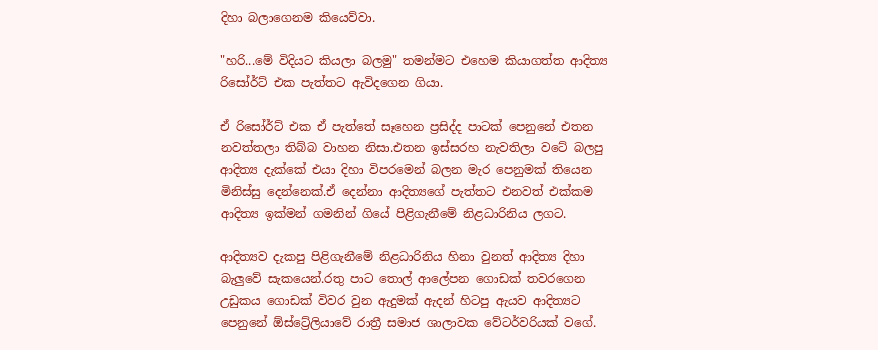දිහා බලාගෙනම කියෙව්වා.

"හරි...මේ විදියට කියලා බලමු" තමන්මට එහෙම කියාගත්ත ආදිත්‍ය රිසෝර්ට් එක පැත්තට ඇවිදගෙන ගියා.

ඒ රිසෝර්ට් එක ඒ පැත්තේ සෑහෙන ප්‍රසිද්ද පාටක් පෙනුනේ එතන නවත්තලා තිබ්බ වාහන නිසා.එතන ඉස්සරහ නැවතිලා වටේ බලපු ආදිත්‍ය දැක්කේ එයා දිහා විපරමෙන් බලන මැර පෙනුමක් තියෙන මිනිස්සු දෙන්නෙක්.ඒ දෙන්නා ආදිත්‍යගේ පැත්තට එනවත් එක්කම ආදිත්‍ය ඉක්මන් ගමනින් ගියේ පිළිගැනීමේ නිළධාරිනිය ලගට.

ආදිත්‍යව දැකපු පිළිගැනීමේ නිළධාරිනිය හිනා වුනත් ආදිත්‍ය දිහා බැලුවේ සැකයෙන්.රතු පාට තොල් ආලේපන ගොඩක් තවරගෙන උඩුකය ගොඩක් විවර වුන ඇදුමක් ඇදන් හිටපු ඇයව ආදිත්‍යට පෙනුනේ ඕස්ට්‍රේලියාවේ රාත්‍රී සමාජ ශාලාවක වේටර්වරියක් වගේ.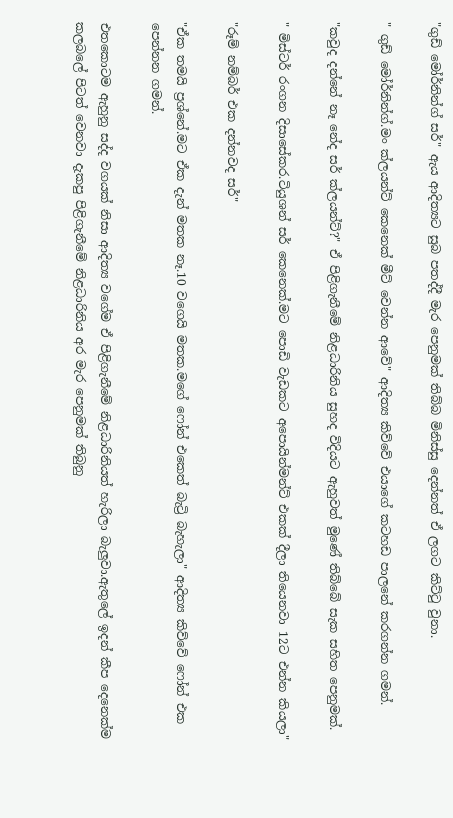"ගුඩ් මෝර්නින්ග් සර්" ඇය ආදිත්‍යට සුබ පතද්දී මැර පෙනුමක් තිබ්බ මිනිස්සු දෙන්නත් ඒ ලගට කිට්ටු වුනා.

" ගුඩ් මෝර්නින්ග්.මං ක්ලයන්ට් කෙනෙක් මීට් වෙන්න ආවේ" ආදිත්‍ය කිව්වේ එයාගේ කටහඩ පාලනේ කරගන්න ගමන්.

"කවුද දන්නේ නෑ නේද සර් ක්ලයන්ට්?" ඒ පිළිගැනීමේ නිළධාරිනිය සුහද විදියට ඇහුවත් මුණේ තිබ්බේ සැක සහිත පෙනුමක්.

" මිස්ටර් රංගන දිසාසේකර.ටියුශන් සර් කෙනෙක්.මට පොඩි වැඩකට අපොයින්මන්ට් එකක් දීලා තියෙනවා 12ට එන්න කියලා"

"රූම් නම්බර් එක දන්නවද සර්"

"ඒක තමයි ප්‍රශ්නේ.මට ඒක දැන් මතක නෑ.10 වගෙයි මතක.මගේ ෆෝන් එකෙත් බැට්‍රි බැහැලා" ආදිත්‍ය කිව්වේ ෆෝන් එක පෙන්නන ගමන්.

එතකොටම ඇහුනු සද්ද වගයක් නිසා ආදිත්‍ය වගේම ඒ පිළිගැනීමේ නිළධාරිනියත් හැරිලා බැලුවා.ඇතුලේ ඉදන් කීප දෙනෙක්ම කලබලේ පිටත් වෙනවා දැකපු පිළිගැනීමේ නිළධාරිනිය අර මැර පෙනුමක් තිබුනු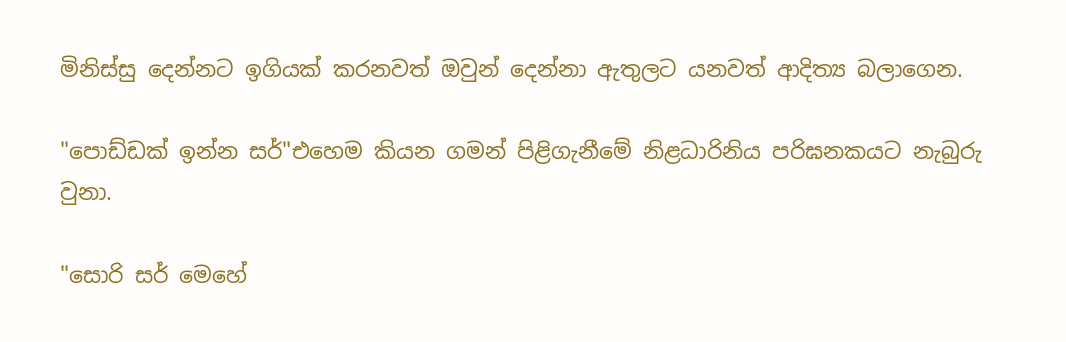මිනිස්සු දෙන්නට ඉගියක් කරනවත් ඔවුන් දෙන්නා ඇතුලට යනවත් ආදිත්‍ය බලාගෙන.

"පොඩ්ඩක් ඉන්න සර්"එහෙම කියන ගමන් පිළිගැනීමේ නිළධාරිනිය පරිඝනකයට නැබුරු වුනා.

"සොරි සර් මෙහේ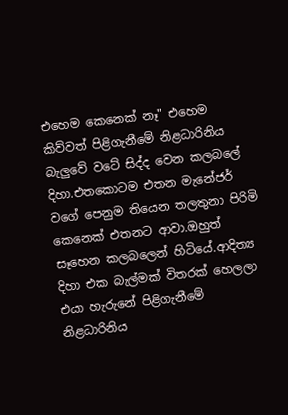එහෙම කෙනෙක් නෑ" එහෙම කිව්වත් පිළිගැනීමේ නිළධාරිනිය බැලුවේ වටේ සිද්ද වෙන කලබලේ දිහා.එතකොටම එතන මැනේජර් වගේ පෙනුම තියෙන තලතුනා පිරිමි කෙනෙක් එතනට ආවා.ඔහුත් සෑහෙන කලබලෙන් හිටියේ.ආදිත්‍ය දිහා එක බැල්මක් විතරක් හෙලලා එයා හැරුනේ පිළිගැනීමේ නිළධාරිනිය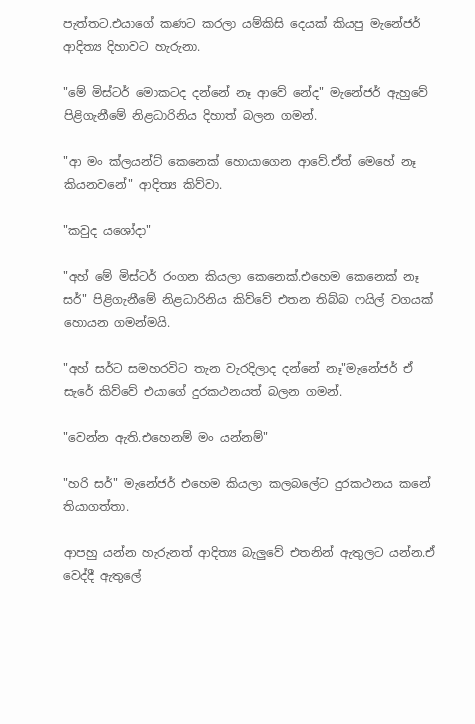පැත්තට.එයාගේ කණට කරලා යම්කිසි දෙයක් කියපු මැනේජර් ආදිත්‍ය දිහාවට හැරුනා.

"මේ මිස්ටර් මොකටද දන්නේ නෑ ආවේ නේද" මැනේජර් ඇහුවේ පිළිගැනීමේ නිළධාරිනිය දිහාත් බලන ගමන්.

"ආ මං ක්ලයන්ට් කෙනෙක් හොයාගෙන ආවේ.ඒත් මෙහේ නෑ කියනවනේ" ආදිත්‍ය කිව්වා.

"කවුද යශෝදා"

"අහ් මේ මිස්ටර් රංගන කියලා කෙනෙක්.එහෙම කෙනෙක් නෑ සර්" පිළිගැනීමේ නිළධාරිනිය කිව්වේ එතන තිබ්බ ෆයිල් වගයක් හොයන ගමන්මයි.

"අහ් සර්ට සමහරවිට තැන වැරදිලාද දන්නේ නෑ"මැනේජර් ඒ සැරේ කිව්වේ එයාගේ දුරකථන‍යත් බලන ගමන්.

"වෙන්න ඇති.එහෙනම් මං යන්නම්"

"හරි සර්" මැනේජර් එහෙම කියලා කලබලේට දුරකථනය කනේ තියාගත්තා.

ආපහු යන්න හැරුනත් ආදිත්‍ය බැලුවේ එතනින් ඇතුලට යන්න.ඒ වෙද්දී ඇතුලේ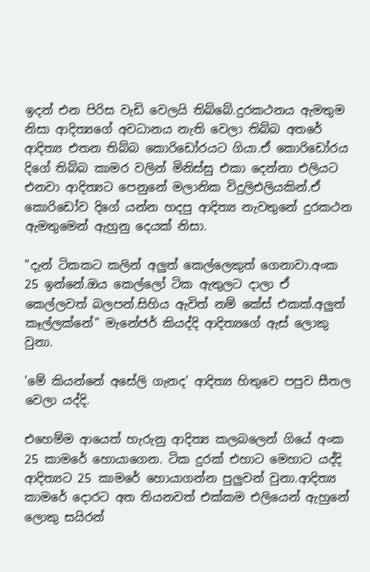ඉදන් එන පිරිස වැඩි වෙලයි තිබ්බේ.දුරකථනය ඇමතුම නිසා ආදිත්‍යගේ අවධානය නැති වෙලා තිබ්බ අතරේ ආදිත්‍ය එතන තිබ්බ කොරිඩෝරයට ගියා.ඒ කොරිඩෝරය දිගේ තිබ්බ කාමර වලින් මිනිස්සු එකා දෙන්නා එලියට එනවා ආදිත්‍යට පෙනුනේ මලානික විදුලිඑලියකින්.ඒ කොරිඩෝව දිගේ යන්න හදපු ආදිත්‍ය නැවතුනේ දුරකථන ඇමතුමෙන් ඇහුනු දෙයක් නිසා.

"දැන් ටිකකට කලින් අලුත් කෙල්ලෙකුත් ගෙනාවා.අංක 25 ඉන්නේ.ඔය කෙල්ලෝ ටික ඇතුලට දාලා ඒ කෙල්ලවත් බලපන්.සිහිය ඇවිත් නම් කේස් එකක්.අලුත් කෑල්ලක්නේ" මැනේජර් කියද්දි ආදිත්‍යගේ ඇස් ලොකු වුනා.

'මේ කියන්නේ අසේලි ගැනද' ආදිත්‍ය හිතුවෙ පපුව සීතල වෙලා යද්දි.

එහෙම්ම ආයෙත් හැරුනු ආදිත්‍ය කලබලෙන් ගියේ අංක 25 කාමරේ හොයාගෙන. ටික දුරක් එහාට මෙහාට යද්දි ආදිත්‍යට 25 කාමරේ හොයාගන්න පුලුවන් වුනා.ආදිත්‍ය කාමරේ දොරට අත තියනවත් එක්කම එලියෙන් ඇහුනේ ලොකු සයිරන්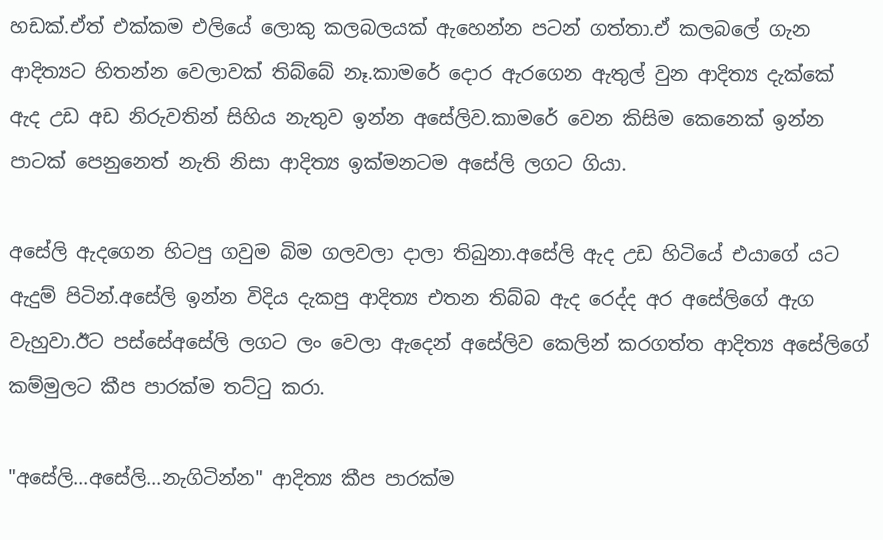හඩක්.ඒත් එක්කම එලියේ ලොකු කලබලයක් ඇහෙන්න පටන් ගත්තා.ඒ කලබලේ ගැන ආදිත්‍යට හිතන්න වෙලාවක් තිබ්බේ නෑ.කාමරේ දොර ඇරගෙන ඇතුල් වුන ආදිත්‍ය දැක්කේ ඇද උඩ අඩ නිරුවතින් සිහිය නැතුව ඉන්න අසේලිව.කාමරේ වෙන කිසිම කෙනෙක් ඉන්න පාටක් පෙනුනෙත් නැති නිසා ආදිත්‍ය ඉක්මනටම අසේලි ලගට ගියා.

අසේලි ඇදගෙන හිටපු ගවුම බිම ගලවලා දාලා තිබුනා.අසේලි ඇද උඩ හිටියේ එයාගේ යට ඇදුම් පිටින්.අසේලි ඉන්න විදිය දැකපු ආදිත්‍ය එතන තිබ්බ ඇද රෙද්ද අර අසේලිගේ ඇග වැහුවා.ඊට පස්සේඅසේලි ලගට ලං වෙලා ඇදෙන් අසේලිව කෙලින් කරගත්ත ආදිත්‍ය අසේලිගේ කම්මුලට කීප පාරක්ම තට්ටු කරා.

"අසේලි...අසේලි...නැගිටින්න" ආදිත්‍ය කීප පාරක්ම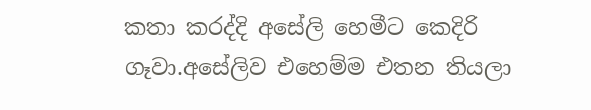කතා කරද්දි අසේලි හෙමීට කෙදිරි ගෑවා.අසේලිව එහෙම්ම එතන තියලා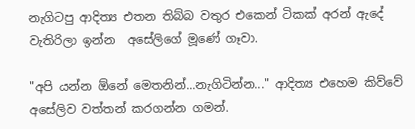නැගිටපු ආදිත්‍ය එතන තිබ්බ වතුර එකෙන් ටිකක් අරන් ඇදේ වැතිරිලා ඉන්න  අසේලිගේ මූණේ ගෑවා.

"අපි යන්න ඕනේ මෙතනින්...නැගිටින්න..." ආදිත්‍ය එහෙම කිව්වේ අසේලිව වත්තන් කරගන්න ගමන්.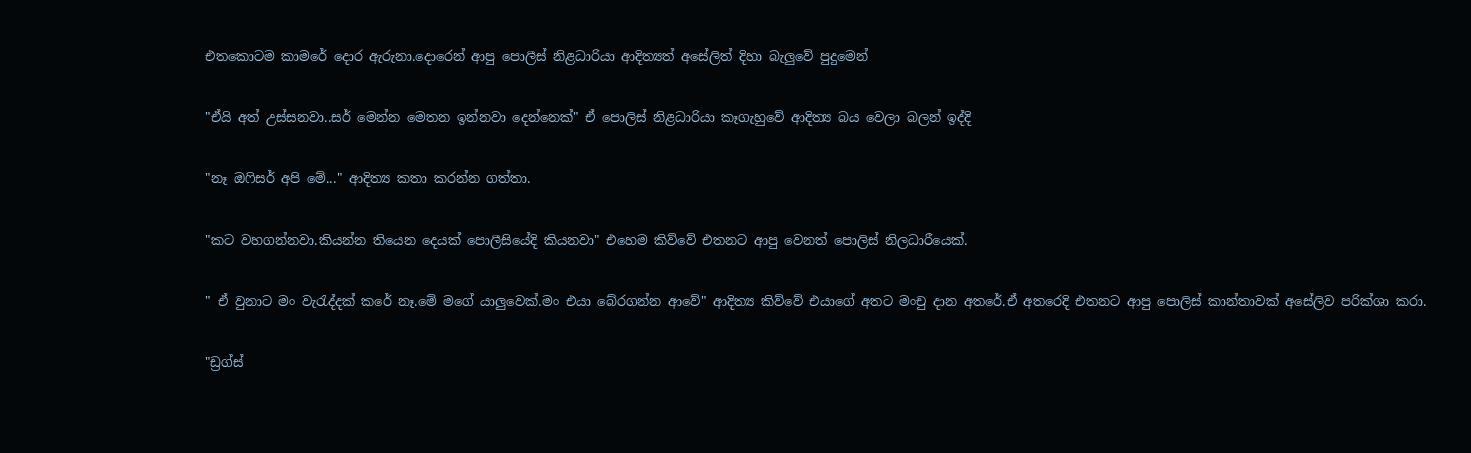එතකොටම කාමරේ දොර ඇරුනා.දොරෙන් ආපු පොලීස් නිළධාරියා ආදිත්‍යත් අසේලිත් දිහා බැලුවේ පුදුමෙන්

"ඒයි අත් උස්සනවා..සර් මෙන්න මෙතන ඉන්නවා දෙන්නෙක්" ඒ පොලිස් නිළධාරියා කෑගැහුවේ ආදිත්‍ය බය වෙලා බලන් ඉද්දි

"නෑ ඔෆිසර් අපි මේ..." ආදිත්‍ය කතා කරන්න ගත්තා.

"කට වහගන්නවා.කියන්න තියෙන දෙයක් පොලීසියේදි කියනවා" එහෙම කිව්වේ එතනට ආපු වෙනත් පොලිස් නිලධාරීයෙක්.

" ඒ වුනාට මං වැරැද්දක් කරේ නෑ.මේ මගේ යාලුවෙක්.මං එයා බේරගන්න ආවේ" ආදිත්‍ය කිව්වේ එයාගේ අතට මංචු දාන අතරේ.ඒ අතරෙදි එතනට ආපු පොලිස් කාන්තාවක් අසේලිව පරික්ශා කරා.

"ඩ්‍රග්ස්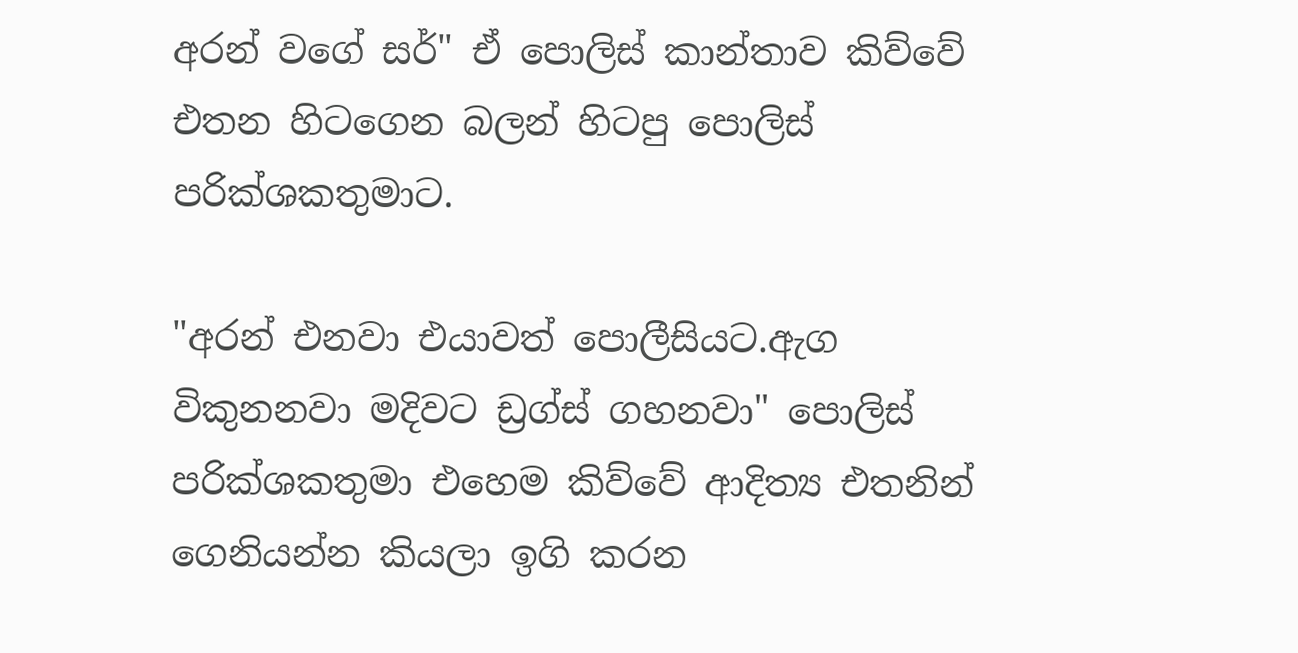අරන් වගේ සර්" ඒ පොලිස් කාන්තාව කිව්වේ එතන හිටගෙන බලන් හිටපු පොලිස් පරික්ශකතුමාට.

"අරන් එනවා එයාවත් පොලීසියට.ඇග විකුනනවා මදිවට ඩ්‍රග්ස් ගහනවා" පොලිස් පරික්ශකතුමා එහෙම කිව්වේ ආදිත්‍ය එතනින් ගෙනියන්න කියලා ඉගි කරන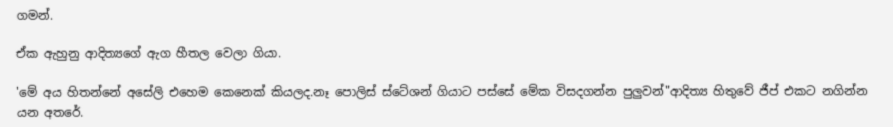ගමන්.

ඒක ඇහුනු ආදිත්‍යගේ ඇග හීතල වෙලා ගියා.

'මේ අය හිතන්නේ අසේලි එහෙම කෙනෙක් කියලද.නෑ පොලිස් ස්ටේශන් ගියාට පස්සේ මේක විසදගන්න පුලුවන්"ආදිත්‍ය හිතුවේ ජීප් එකට නගින්න යන අතරේ.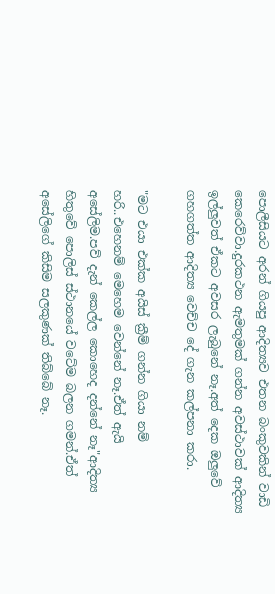පොලීසියට අරන් ගියපු ආදිත්‍යව එතන බංකුවකින් වාඩි කෙරෙව්වා.දුරකථන ඇමතුමක් ගන්න අවස්ථාවක් ආදිත්‍ය ඉල්ලුවත් ඒකට අවසර ලැබුනේ නෑ.අත් දෙක ඔලුවේ ගහගත්ත ආදිත්‍ය වෙච්ච දේ ගැන කල්පනා කරා.

"මට එයා එක්ක අයිස් ක්‍රීම් ගන්න ගියා නම් හරි..එහෙනම් මෙහෙම වෙන්නේ නෑ.ඒත් ඇයි අසේලිම.පව් දැන් කෙල්ල කොහෙද දන්නේ නෑ"ආදිත්‍ය හිතුවේ පොලිස් ස්ථානයේ වටේම බලන ගමන්.ඒත් අසේලිගේ කිසිම සලකුණක් තිබ්බේ නෑ.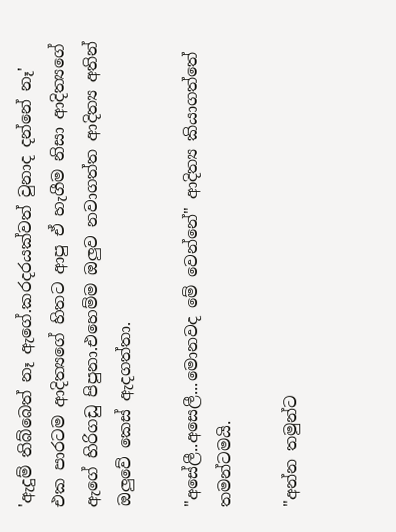'ඇදුම් තිබ්බෙත් නෑ ඇගේ.කරදරයක්වත් වුනාද දන්නේ නෑ' එක පාරටම ආදිත්‍යගේ හිතට ආපු ඒ හැගීම නිසා ආදිත්‍යගේ ඇගේ හිරිගඩු පිපුනා.එහෙම්ම ඔලුව නවාගත්ත ආදිත්‍ය අතින් ඔලුවේ කෙස් ඇදගත්තා.

"අසේලී..අසෙලී...මොනවද මේ වෙන්නේ" ආදිත්‍ය කියාගත්තේ තමන්ටමයි.

"අන්න තමුන්ට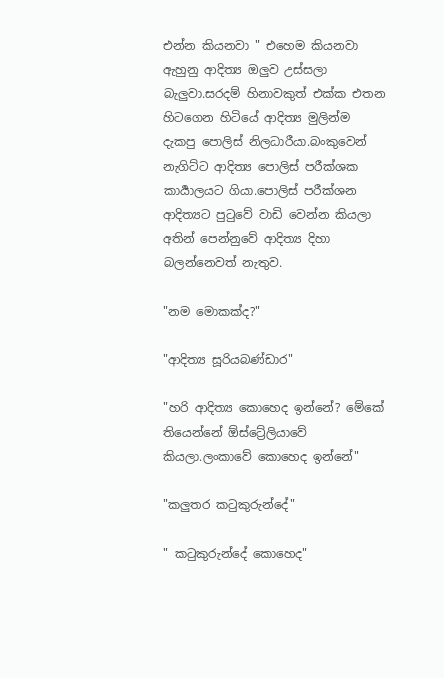එන්න කියනවා " එහෙම කියනවා ඇහුනු ආදිත්‍ය ඔලුව උස්සලා බැලුවා.සරදම් හිනාවකුත් එක්ක එතන හිටගෙන හිටියේ ආදිත්‍ය මුලින්ම දැකපු පොලිස් නිලධාරීයා.බංකුවෙන් නැගිට්ට ආදිත්‍ය පොලිස් පරීක්ශක කාර්‍යාලයට ගියා.පොලිස් පරීක්ශන ආදිත්‍යට පුටුවේ වාඩි වෙන්න කියලා අතින් පෙන්නුවේ ආදිත්‍ය දිහා බලන්නෙවත් නැතුව.

"නම මොකක්ද?"

"ආදිත්‍ය සූරියබණ්ඩාර"

"හරි ආදිත්‍ය කොහෙද ඉන්නේ? මේකේ තියෙන්නේ ඕස්ට්‍රේලියාවේ කියලා.ලංකාවේ කොහෙද ඉන්නේ"

"කලුතර කටුකුරුන්දේ"

" කටුකුරුන්දේ කොහෙද"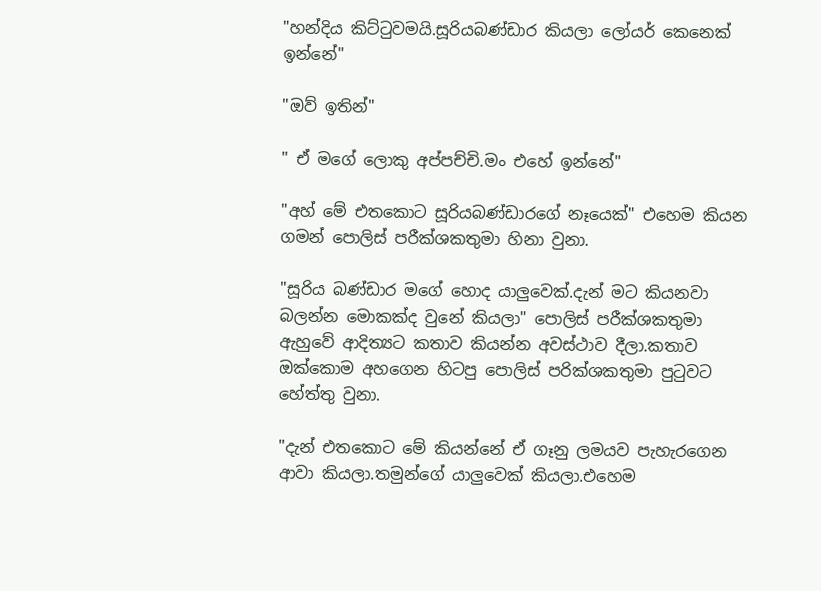"හන්දිය කිට්ටුවමයි.සූරියබණ්ඩාර කියලා ලෝයර් කෙනෙක් ඉන්නේ"

"ඔව් ඉතින්"

" ඒ මගේ ලොකු අප්පච්චි.මං එහේ ඉන්නේ"

"අහ් මේ එතකොට සූරියබණ්ඩාරගේ නෑයෙක්" එහෙම කියන ගමන් පොලිස් පරීක්ශකතුමා හිනා වුනා.

"සූරිය බණ්ඩාර මගේ හොද යාලුවෙක්.දැන් මට කියනවා බලන්න මොකක්ද වුනේ කියලා" පොලිස් පරීක්ශකතුමා ඇහුවේ ආදිත්‍යට කතාව කියන්න අවස්ථාව දීලා.කතාව ඔක්කොම අහගෙන හිටපු පොලිස් පරික්ශකතුමා පුටුවට හේත්තු වුනා.

"දැන් එතකොට මේ කියන්නේ ඒ ගෑනු ලමයව පැහැරගෙන ආවා කියලා.තමුන්ගේ යාලුවෙක් කියලා.එහෙම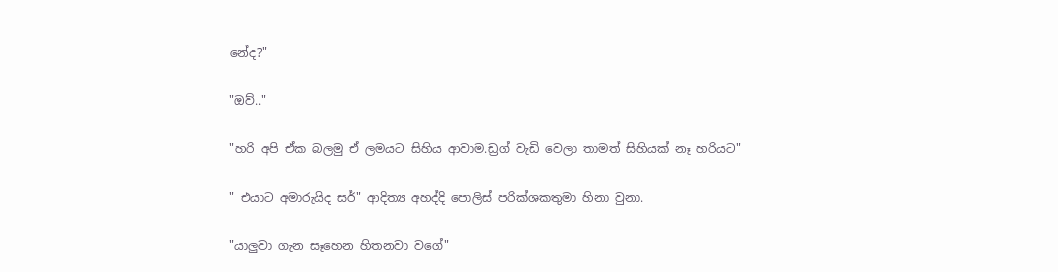නේද?"

"ඔව්.."

"හරි අපි ඒක බලමු ඒ ලමයට සිහිය ආවාම.ඩ්‍රග් වැඩි වෙලා තාමත් සිහියක් නෑ හරියට"

" එයාට අමාරුයිද සර්" ආදිත්‍ය අහද්දි පොලිස් පරික්ශකතුමා හිනා වුනා.

"යාලුවා ගැන සෑහෙන හිතනවා වගේ"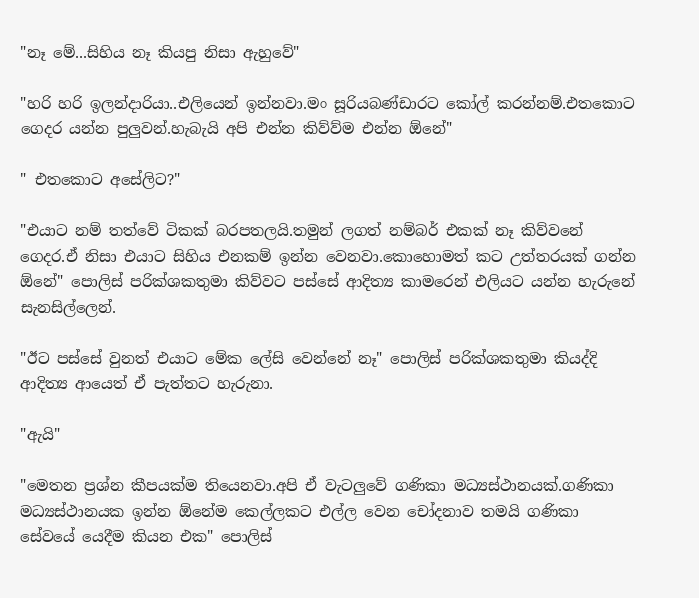"නෑ මේ...සිහිය නෑ කියපු නිසා ඇහුවේ"

"හරි හරි ඉලන්දාරියා..එලියෙන් ඉන්නවා.මං සූරියබණ්ඩාරට කෝල් කරන්නම්.එතකොට ගෙදර යන්න පුලුවන්.හැබැයි අපි එන්න කිව්ව්ම එන්න ඕනේ"

" එතකොට අසේලිට?"

"එයාට නම් තත්වේ ටිකක් බරපතලයි.තමුන් ලගත් නම්බර් එකක් නෑ කිව්වනේ ගෙදර.ඒ නිසා එයාට සිහිය එනකම් ඉන්න වෙනවා.කොහොමත් කට උත්තරයක් ගන්න ඕනේ" පොලිස් පරික්ශකතුමා කිව්වට පස්සේ ආදිත්‍ය කාමරෙන් එලියට යන්න හැරුනේ සැනසිල්ලෙන්.

"ඊට පස්සේ වුනත් එයාට මේක ලේසි වෙන්නේ නෑ" පොලිස් පරික්ශකතුමා කියද්දි ආදිත්‍ය ආයෙත් ඒ පැත්තට හැරුනා.

"ඇයි"

"මෙතන ප්‍රශ්න කීපයක්ම තියෙනවා.අපි ඒ වැටලුවේ ගණිකා මධ්‍යස්ථානයක්.ගණිකා මධ්‍යස්ථානයක ඉන්න ඕනේම කෙල්ලකට එල්ල වෙන චෝදනාව තමයි ගණිකා සේවයේ යෙදීම කියන එක" පොලිස්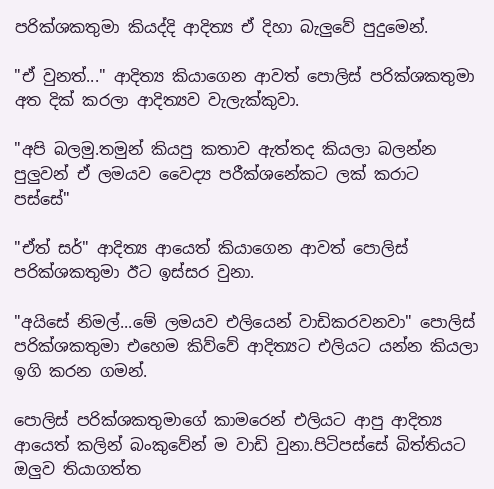පරික්ශකතුමා කියද්දි ආදිත්‍ය ඒ දිහා බැලුවේ පුදුමෙන්.

"ඒ වුනත්..." ආදිත්‍ය කියාගෙන ආවත් පොලිස් පරික්ශකතුමා අත දික් කරලා ආදිත්‍යව වැලැක්කුවා.

"අපි බලමු.තමුන් කියපු කතාව ඇත්තද කියලා බලන්න පුලුවන් ඒ ලමයව වෛද්‍ය පරීක්ශනේකට ලක් කරාට පස්සේ"

"ඒත් සර්" ආදිත්‍ය ආයෙත් කියාගෙන ආවත් පොලිස් පරික්ශකතුමා ඊට ඉස්සර වුනා.

"අයිසේ නිමල්...මේ ලමයව එලියෙන් වාඩිකරවනවා" පොලිස් පරික්ශකතුමා එහෙම කිව්වේ ආදිත්‍යට එලියට යන්න කියලා ඉගි කරන ගමන්.

පොලිස් පරික්ශකතුමාගේ කාමරෙන් එලියට ආපු ආදිත්‍ය ආයෙත් කලින් බංකුවේන් ම වාඩි වුනා.පිටිපස්සේ බිත්තියට ඔලුව තියාගත්ත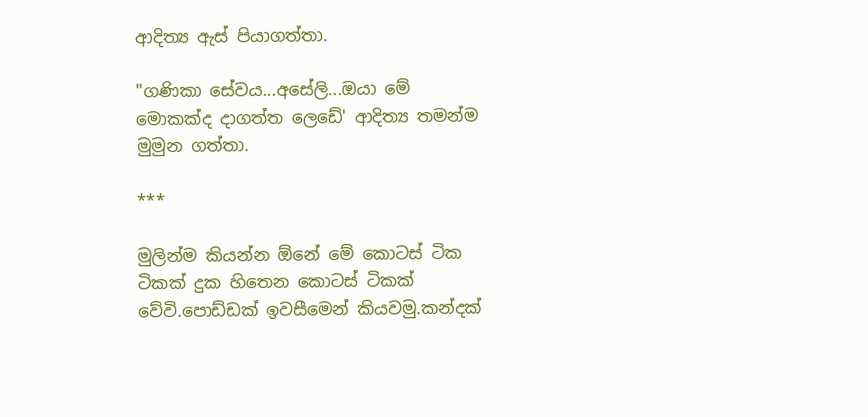ආදිත්‍ය ඇස් පියාගත්තා.

"ගණිකා සේවය...අසේලි...ඔයා මේ මොකක්ද දාගත්ත ලෙඩේ' ආදිත්‍ය තමන්ම මුමුන ගත්තා.

***

මුලින්ම කියන්න ඕනේ මේ කොටස් ටික ටිකක් දුක හිතෙන කොටස් ටිකක් වේවි.පොඩ්ඩක් ඉවසීමෙන් කියවමු.කන්දක්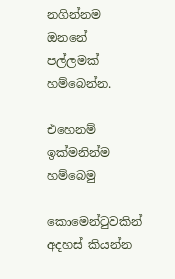නගින්නම ඔනනේ පල්ලමක් හම්බෙන්න.

එහෙනම් ඉක්මනින්ම හම්බෙමු

කොමෙන්ටුවකින් අදහස් කියන්න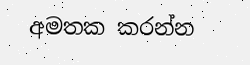අමතක කරන්න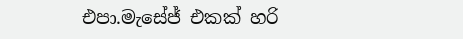එපා.මැසේජ් එකක් හරි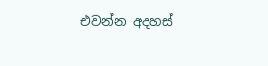එවන්න අදහස්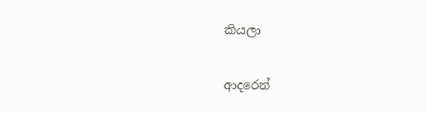කියලා

ආදරෙන්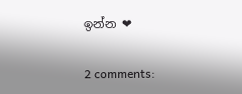ඉන්න ❤

2 comments: